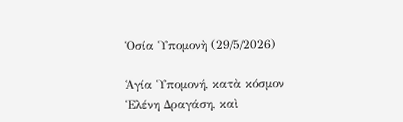Ὁσία Ὑπομονὴ (29/5/2026)

Ἁγία Ὑπομονή, κατὰ κόσμον Ἑλένη Δραγάση, καὶ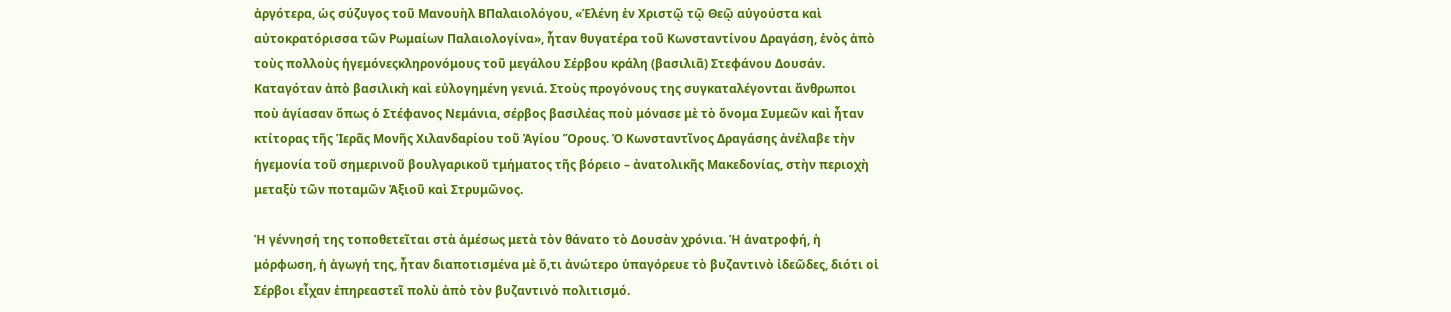ἀργότερα, ὡς σύζυγος τοῦ Μανουὴλ ΒΠαλαιολόγου, «Ἑλένη ἐν Χριστῷ τῷ Θεῷ αὐγούστα καὶ αὐτοκρατόρισσα τῶν Ρωμαίων Παλαιολογίνα», ἦταν θυγατέρα τοῦ Κωνσταντίνου Δραγάση, ἑνὸς ἀπὸ τοὺς πολλοὺς ἡγεμόνεςκληρονόμους τοῦ μεγάλου Σέρβου κράλη (βασιλιᾶ) Στεφάνου Δουσάν. Καταγόταν ἀπὸ βασιλικὴ καὶ εὐλογημένη γενιά. Στοὺς προγόνους της συγκαταλέγονται ἄνθρωποι ποὺ ἁγίασαν ὅπως ὁ Στέφανος Νεμάνια, σέρβος βασιλέας ποὺ μόνασε μὲ τὸ ὄνομα Συμεῶν καὶ ἦταν κτίτορας τῆς Ἱερᾶς Μονῆς Χιλανδαρίου τοῦ Ἁγίου Ὅρους. Ὁ Κωνσταντῖνος Δραγάσης ἀνέλαβε τὴν ἡγεμονία τοῦ σημερινοῦ βουλγαρικοῦ τμήματος τῆς βόρειο – ἀνατολικῆς Μακεδονίας, στὴν περιοχὴ μεταξὺ τῶν ποταμῶν Ἀξιοῦ καὶ Στρυμῶνος.

Ἡ γέννησή της τοποθετεῖται στὰ ἀμέσως μετὰ τὸν θάνατο τὸ Δουσὰν χρόνια. Ἡ ἀνατροφή, ἡ μόρφωση, ἡ ἀγωγή της, ἦταν διαποτισμένα μὲ ὅ,τι ἀνώτερο ὑπαγόρευε τὸ βυζαντινὸ ἰδεῶδες, διότι οἱ Σέρβοι εἶχαν ἐπηρεαστεῖ πολὺ ἀπὸ τὸν βυζαντινὸ πολιτισμό.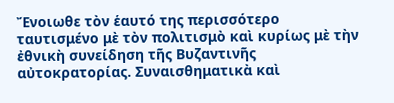Ἔνοιωθε τὸν ἑαυτό της περισσότερο ταυτισμένο μὲ τὸν πολιτισμὸ καὶ κυρίως μὲ τὴν ἐθνικὴ συνείδηση τῆς Βυζαντινῆς αὐτοκρατορίας. Συναισθηματικὰ καὶ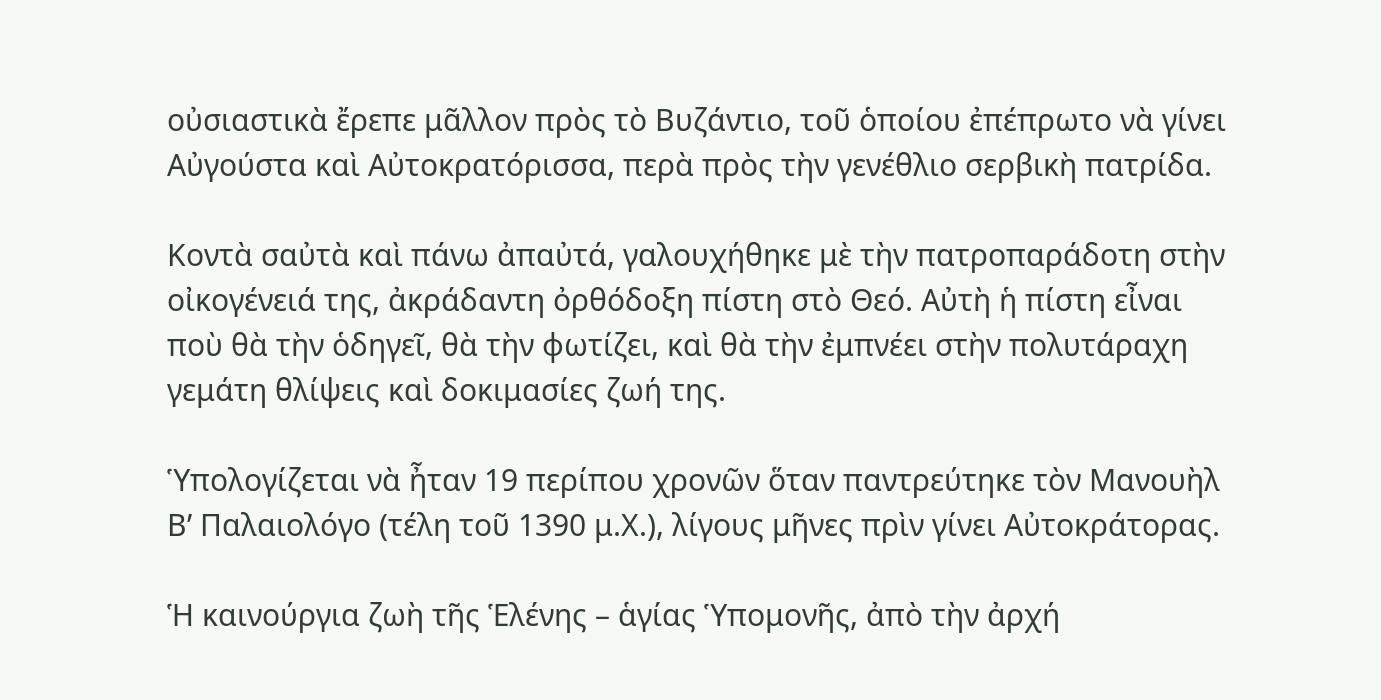οὐσιαστικὰ ἔρεπε μᾶλλον πρὸς τὸ Βυζάντιο, τοῦ ὁποίου ἐπέπρωτο νὰ γίνει Αὐγούστα καὶ Αὐτοκρατόρισσα, περὰ πρὸς τὴν γενέθλιο σερβικὴ πατρίδα.

Κοντὰ σαὐτὰ καὶ πάνω ἀπαὐτά, γαλουχήθηκε μὲ τὴν πατροπαράδοτη στὴν οἰκογένειά της, ἀκράδαντη ὀρθόδοξη πίστη στὸ Θεό. Αὐτὴ ἡ πίστη εἶναι ποὺ θὰ τὴν ὁδηγεῖ, θὰ τὴν φωτίζει, καὶ θὰ τὴν ἐμπνέει στὴν πολυτάραχη γεμάτη θλίψεις καὶ δοκιμασίες ζωή της.

Ὑπολογίζεται νὰ ἦταν 19 περίπου χρονῶν ὅταν παντρεύτηκε τὸν Μανουὴλ Β’ Παλαιολόγο (τέλη τοῦ 1390 μ.Χ.), λίγους μῆνες πρὶν γίνει Αὐτοκράτορας.

Ἡ καινούργια ζωὴ τῆς Ἑλένης – ἁγίας Ὑπομονῆς, ἀπὸ τὴν ἀρχή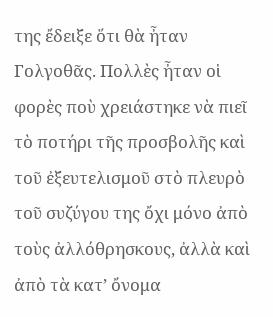της ἔδειξε ὅτι θὰ ἦταν Γολγοθᾶς. Πολλὲς ἦταν οἱ φορὲς ποὺ χρειάστηκε νὰ πιεῖ τὸ ποτήρι τῆς προσβολῆς καὶ τοῦ ἐξευτελισμοῦ στὸ πλευρὸ τοῦ συζύγου της ὄχι μόνο ἀπὸ τοὺς ἀλλόθρησκους, ἀλλὰ καὶ ἀπὸ τὰ κατ’ ὄνομα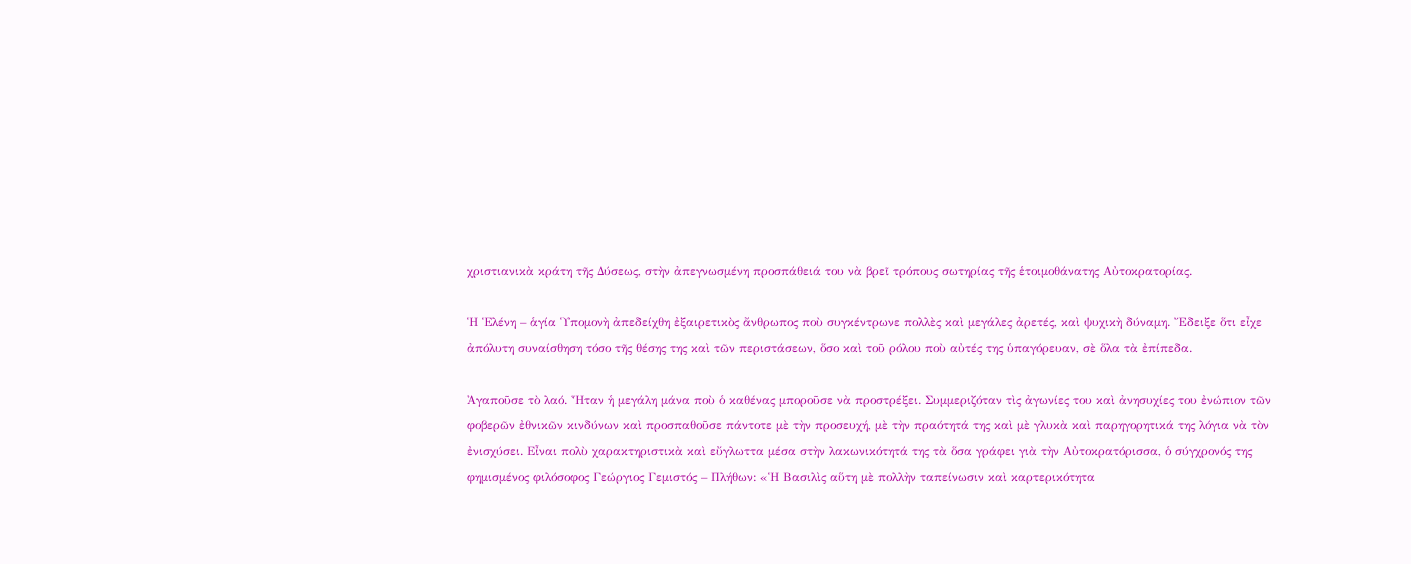χριστιανικὰ κράτη τῆς Δύσεως, στὴν ἀπεγνωσμένη προσπάθειά του νὰ βρεῖ τρόπους σωτηρίας τῆς ἑτοιμοθάνατης Αὐτοκρατορίας.

Ἡ Ἑλένη – ἁγία Ὑπομονὴ ἀπεδείχθη ἐξαιρετικὸς ἄνθρωπος ποὺ συγκέντρωνε πολλὲς καὶ μεγάλες ἀρετές, καὶ ψυχικὴ δύναμη. Ἔδειξε ὅτι εἶχε ἀπόλυτη συναίσθηση τόσο τῆς θέσης της καὶ τῶν περιστάσεων, ὅσο καὶ τοῦ ρόλου ποὺ αὐτές της ὑπαγόρευαν, σὲ ὅλα τὰ ἐπίπεδα.

Ἀγαποῦσε τὸ λαό. Ἦταν ἡ μεγάλη μάνα ποὺ ὁ καθένας μποροῦσε νὰ προστρέξει. Συμμεριζόταν τὶς ἀγωνίες του καὶ ἀνησυχίες του ἐνώπιον τῶν φοβερῶν ἐθνικῶν κινδύνων καὶ προσπαθοῦσε πάντοτε μὲ τὴν προσευχή, μὲ τὴν πραότητά της καὶ μὲ γλυκὰ καὶ παρηγορητικά της λόγια νὰ τὸν ἐνισχύσει. Εἶναι πολὺ χαρακτηριστικὰ καὶ εὔγλωττα μέσα στὴν λακωνικότητά της τὰ ὅσα γράφει γιὰ τὴν Αὐτοκρατόρισσα, ὁ σύγχρονός της φημισμένος φιλόσοφος Γεώργιος Γεμιστός – Πλήθων: «Ἡ Βασιλὶς αὕτη μὲ πολλὴν ταπείνωσιν καὶ καρτερικότητα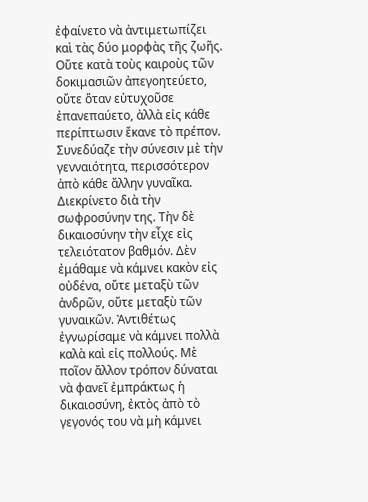ἐφαίνετο νὰ ἀντιμετωπίζει καὶ τὰς δύο μορφὰς τῆς ζωῆς. Οὔτε κατὰ τοὺς καιροὺς τῶν δοκιμασιῶν ἀπεγοητεύετο, οὔτε ὅταν εὐτυχοῦσε ἐπανεπαύετο, ἀλλὰ εἰς κάθε περίπτωσιν ἔκανε τὸ πρέπον. Συνεδύαζε τὴν σύνεσιν μὲ τὴν γενναιότητα, περισσότερον ἀπὸ κάθε ἄλλην γυναῖκα. Διεκρίνετο διὰ τὴν σωφροσύνην της. Τὴν δὲ δικαιοσύνην τὴν εἶχε εἰς τελειότατον βαθμόν. Δὲν ἐμάθαμε νὰ κάμνει κακὸν εἰς οὐδένα, οὔτε μεταξὺ τῶν ἀνδρῶν, οὔτε μεταξὺ τῶν γυναικῶν. Ἀντιθέτως ἐγνωρίσαμε νὰ κάμνει πολλὰ καλὰ καὶ εἰς πολλούς. Μὲ ποῖον ἄλλον τρόπον δύναται νὰ φανεῖ ἐμπράκτως ἡ δικαιοσύνη, ἐκτὸς ἀπὸ τὸ γεγονός του νὰ μὴ κάμνει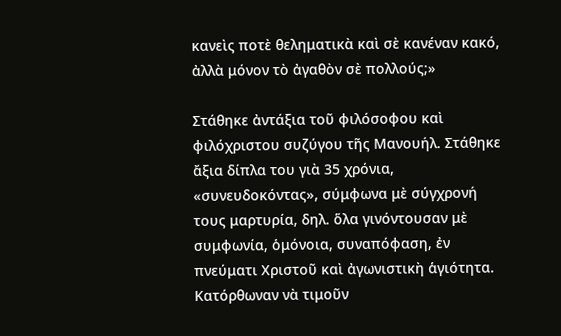κανεὶς ποτὲ θεληματικὰ καὶ σὲ κανέναν κακό, ἀλλὰ μόνον τὸ ἀγαθὸν σὲ πολλούς;»

Στάθηκε ἀντάξια τοῦ φιλόσοφου καὶ φιλόχριστου συζύγου τῆς Μανουήλ. Στάθηκε ἄξια δίπλα του γιὰ 35 χρόνια, «συνευδοκόντας», σύμφωνα μὲ σύγχρονή τους μαρτυρία, δηλ. ὅλα γινόντουσαν μὲ συμφωνία, ὁμόνοια, συναπόφαση, ἐν πνεύματι Χριστοῦ καὶ ἀγωνιστικὴ ἁγιότητα. Κατόρθωναν νὰ τιμοῦν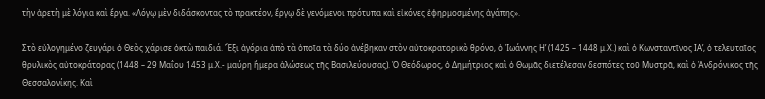τὴν ἀρετὴ μὲ λόγια καὶ ἔργα. «Λόγῳ μὲν διδάσκοντας τὸ πρακτέον, ἔργῳ δὲ γενόμενοι πρότυπα καὶ εἰκόνες ἐφηρμοσμένης ἀγάπης».

Στὸ εὐλογημένο ζευγάρι ὁ Θεὸς χάρισε ὀκτὼ παιδιά. Ἕξι ἀγόρια ἀπὸ τὰ ὁποῖα τὰ δύο ἀνέβηκαν στὸν αὐτοκρατορικὸ θρόνο, ὁ Ἰωάννης Η’ (1425 – 1448 μ.Χ.) καὶ ὁ Κωνσταντῖνος ΙΑ’, ὁ τελευταῖος θρυλικὸς αὐτοκράτορας (1448 – 29 Μαΐου 1453 μ.Χ.- μαύρη ἥμερα ἁλώσεως τῆς Βασιλεύουσας). Ὁ Θεόδωρος, ὁ Δημήτριος καὶ ὁ Θωμᾶς διετέλεσαν δεσπότες τοῦ Μυστρᾶ, καὶ ὁ Ἀνδρόνικος τῆς Θεσσαλονίκης. Καὶ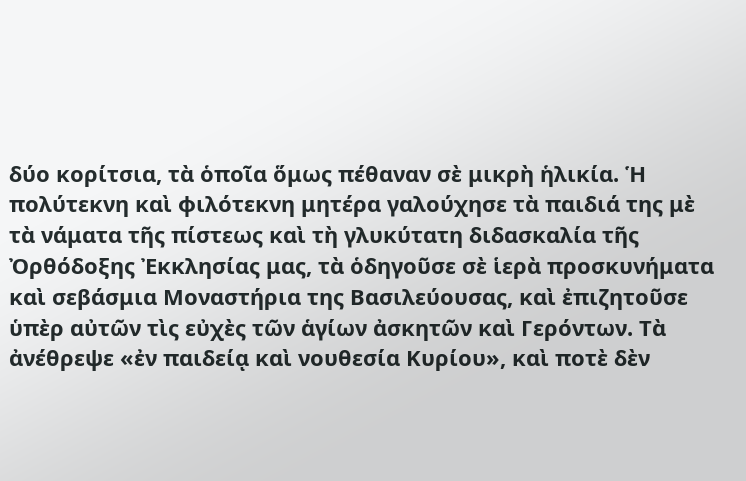δύο κορίτσια, τὰ ὁποῖα ὅμως πέθαναν σὲ μικρὴ ἡλικία. Ἡ πολύτεκνη καὶ φιλότεκνη μητέρα γαλούχησε τὰ παιδιά της μὲ τὰ νάματα τῆς πίστεως καὶ τὴ γλυκύτατη διδασκαλία τῆς Ὀρθόδοξης Ἐκκλησίας μας, τὰ ὁδηγοῦσε σὲ ἱερὰ προσκυνήματα καὶ σεβάσμια Μοναστήρια της Βασιλεύουσας, καὶ ἐπιζητοῦσε ὑπὲρ αὐτῶν τὶς εὐχὲς τῶν ἁγίων ἀσκητῶν καὶ Γερόντων. Τὰ ἀνέθρεψε «ἐν παιδείᾳ καὶ νουθεσία Κυρίου», καὶ ποτὲ δὲν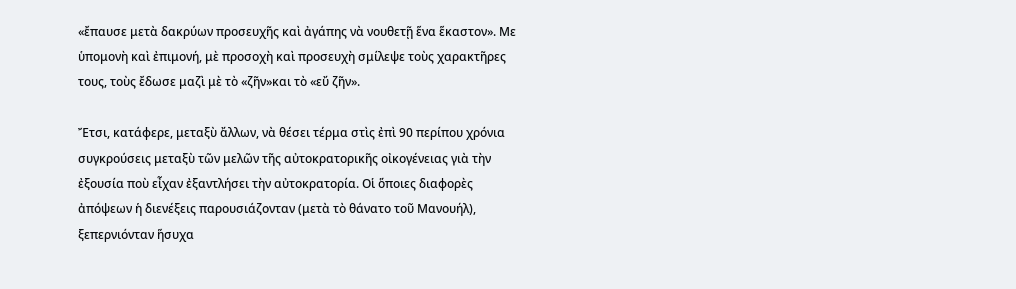«ἔπαυσε μετὰ δακρύων προσευχῆς καὶ ἀγάπης νὰ νουθετῇ ἕνα ἕκαστον». Με ὑπομονὴ καὶ ἐπιμονή, μὲ προσοχὴ καὶ προσευχὴ σμίλεψε τοὺς χαρακτῆρες τους, τοὺς ἔδωσε μαζὶ μὲ τὸ «ζῆν»και τὸ «εὔ ζῆν».

Ἔτσι, κατάφερε, μεταξὺ ἄλλων, νὰ θέσει τέρμα στὶς ἐπὶ 90 περίπου χρόνια συγκρούσεις μεταξὺ τῶν μελῶν τῆς αὐτοκρατορικῆς οἰκογένειας γιὰ τὴν ἐξουσία ποὺ εἶχαν ἐξαντλήσει τὴν αὐτοκρατορία. Οἱ ὅποιες διαφορὲς ἀπόψεων ἡ διενέξεις παρουσιάζονταν (μετὰ τὸ θάνατο τοῦ Μανουήλ), ξεπερνιόνταν ἥσυχα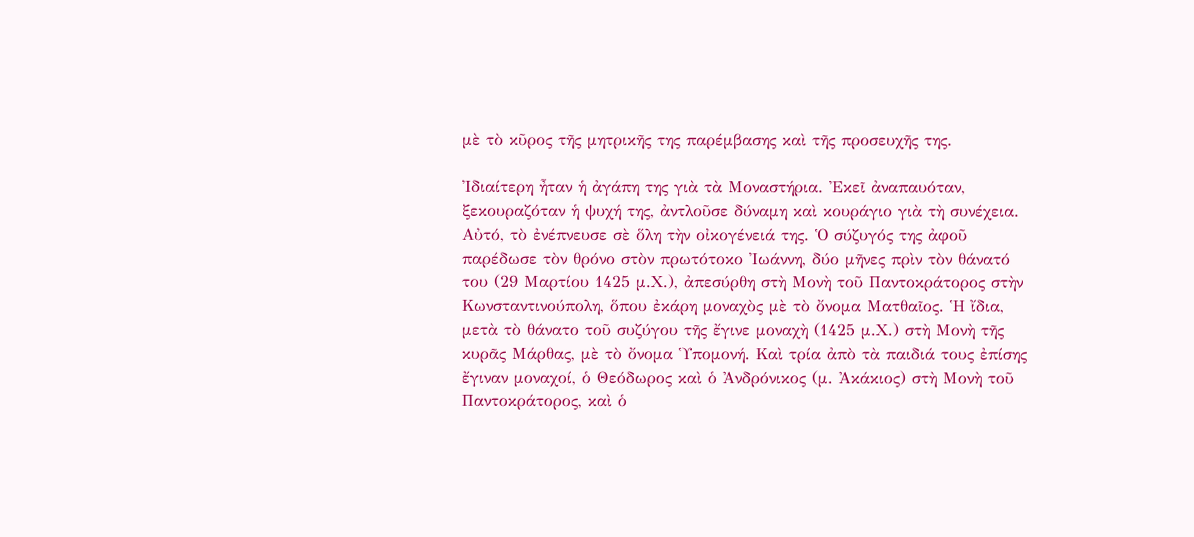μὲ τὸ κῦρος τῆς μητρικῆς της παρέμβασης καὶ τῆς προσευχῆς της.

Ἰδιαίτερη ἦταν ἡ ἀγάπη της γιὰ τὰ Μοναστήρια. Ἐκεῖ ἀναπαυόταν, ξεκουραζόταν ἡ ψυχή της, ἀντλοῦσε δύναμη καὶ κουράγιο γιὰ τὴ συνέχεια. Αὐτό, τὸ ἐνέπνευσε σὲ ὅλη τὴν οἰκογένειά της. Ὁ σύζυγός της ἀφοῦ παρέδωσε τὸν θρόνο στὸν πρωτότοκο Ἰωάννη, δύο μῆνες πρὶν τὸν θάνατό του (29 Μαρτίου 1425 μ.Χ.), ἀπεσύρθη στὴ Μονὴ τοῦ Παντοκράτορος στὴν Κωνσταντινούπολη, ὅπου ἐκάρη μοναχὸς μὲ τὸ ὄνομα Ματθαῖος. Ἡ ἴδια, μετὰ τὸ θάνατο τοῦ συζύγου τῆς ἔγινε μοναχὴ (1425 μ.Χ.) στὴ Μονὴ τῆς κυρᾶς Μάρθας, μὲ τὸ ὄνομα Ὑπομονή. Καὶ τρία ἀπὸ τὰ παιδιά τους ἐπίσης ἔγιναν μοναχοί, ὁ Θεόδωρος καὶ ὁ Ἀνδρόνικος (μ. Ἀκάκιος) στὴ Μονὴ τοῦ Παντοκράτορος, καὶ ὁ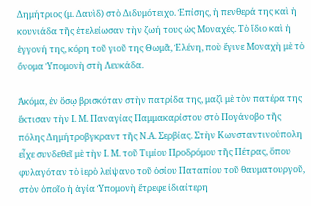Δημήτριος (μ. Δαυὶδ) στὸ Διδυμότειχο. Ἐπίσης, ἡ πενθερά της καὶ ἡ κουνιάδα τῆς ἐτελείωσαν τὴν ζωή τους ὡς Μοναχές. Τὸ ἴδιο καὶ ἡ ἐγγονή της, κόρη τοῦ γιοῦ της Θωμᾶ, Ἑλένη, ποὺ ἔγινε Μοναχὴ μὲ τὸ ὄνομα Ὑπομονὴ στὴ Λευκάδα.

Ἀκόμα, ἐν ὅσῳ βρισκόταν στὴν πατρίδα της, μαζὶ μὲ τὸν πατέρα της ἔκτισαν τὴν Ι. Μ. Παναγίας Παμμακαρίστου στὸ Πογάνοβο τῆς πόλης Δημήτροβγκραντ τῆς Ν.Α. Σερβίας. Στὴν Κωνσταντινούπολη εἶχε συνδεθεῖ μὲ τὴν Ι. Μ. τοῦ Τιμίου Προδρόμου τῆς Πέτρας, ὅπου φυλαγόταν τὸ ἱερὸ λείψανο τοῦ ὁσίου Παταπίου τοῦ θαυματουργοῦ, στὸν ὁποῖο ἡ ἁγία Ὑπομονὴ ἔτρεφε ἰδιαίτερη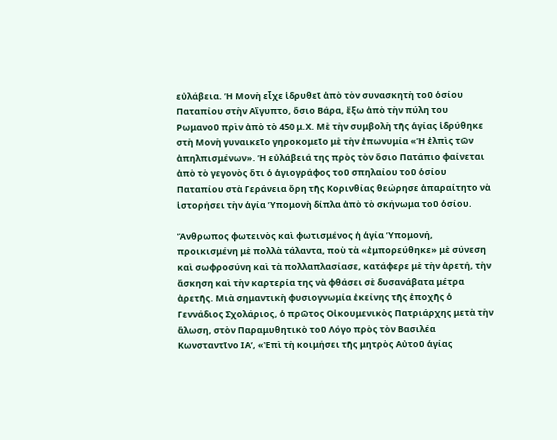εὐλάβεια. Ἡ Μονὴ εἶχε ἱδρυθεῖ ἀπὸ τὸν συνασκητὴ τοῦ ὁσίου Παταπίου στὴν Αἴγυπτο, ὅσιο Βάρα, ἔξω ἀπὸ τὴν πύλη του Ρωμανοῦ πρὶν ἀπὸ τὸ 450 μ.Χ. Μὲ τὴν συμβολὴ τῆς ἁγίας ἱδρύθηκε στὴ Μονὴ γυναικεῖο γηροκομεῖο μὲ τὴν ἐπωνυμία «Ἡ ἐλπὶς τῶν ἀπηλπισμένων». Ἡ εὐλάβειά της πρὸς τὸν ὅσιο Πατάπιο φαίνεται ἀπὸ τὸ γεγονὸς ὅτι ὁ ἁγιογράφος τοῦ σπηλαίου τοῦ ὁσίου Παταπίου στὰ Γεράνεια ὄρη τῆς Κορινθίας θεώρησε ἀπαραίτητο νὰ ἱστορήσει τὴν ἁγία Ὑπομονὴ δίπλα ἀπὸ τὸ σκήνωμα τοῦ ὁσίου.

Ἄνθρωπος φωτεινὸς καὶ φωτισμένος ἡ ἁγία Ὑπομονή, προικισμένη μὲ πολλὰ τάλαντα, ποὺ τὰ «ἐμπορεύθηκε» μὲ σύνεση καὶ σωφροσύνη καὶ τὰ πολλαπλασίασε, κατάφερε μὲ τὴν ἀρετή, τὴν ἄσκηση καὶ τὴν καρτερία της νὰ φθάσει σὲ δυσανάβατα μέτρα ἀρετῆς. Μιὰ σημαντικὴ φυσιογνωμία ἐκείνης τῆς ἐποχῆς ὁ Γεννάδιος Σχολάριος, ὁ πρῶτος Οἰκουμενικὸς Πατριάρχης μετὰ τὴν ἅλωση, στὸν Παραμυθητικὸ τοῦ Λόγο πρὸς τὸν Βασιλέα Κωνσταντῖνο ΙΑ’, «Ἐπὶ τὴ κοιμήσει τῆς μητρὸς Αὐτοῦ ἁγίας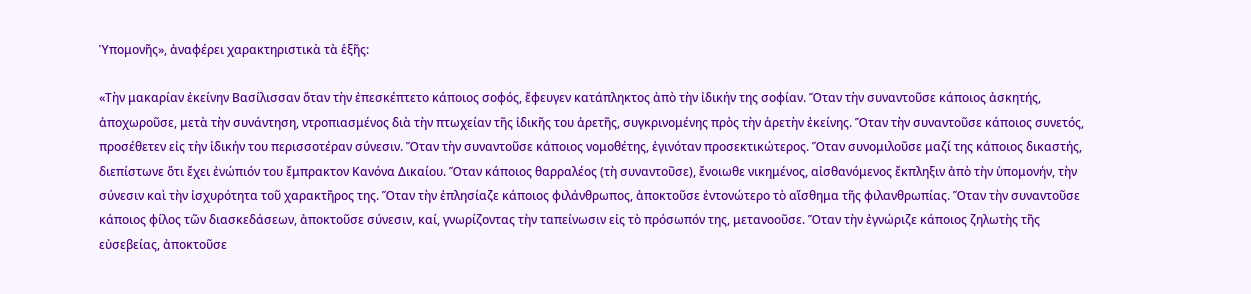Ὑπομονῆς», ἀναφέρει χαρακτηριστικὰ τὰ ἑξῆς:

«Τὴν μακαρίαν ἐκείνην Βασίλισσαν ὅταν τὴν ἐπεσκέπτετο κάποιος σοφός, ἔφευγεν κατάπληκτος ἀπὸ τὴν ἰδικήν της σοφίαν. Ὅταν τὴν συναντοῦσε κάποιος ἀσκητής, ἀποχωροῦσε, μετὰ τὴν συνάντηση, ντροπιασμένος διὰ τὴν πτωχείαν τῆς ἰδικῆς του ἀρετῆς, συγκρινομένης πρὸς τὴν ἀρετὴν ἐκείνης. Ὅταν τὴν συναντοῦσε κάποιος συνετός, προσέθετεν εἰς τὴν ἰδικήν του περισσοτέραν σύνεσιν. Ὅταν τὴν συναντοῦσε κάποιος νομοθέτης, ἐγινόταν προσεκτικώτερος. Ὅταν συνομιλοῦσε μαζί της κάποιος δικαστής, διεπίστωνε ὅτι ἔχει ἐνώπιόν του ἔμπρακτον Κανόνα Δικαίου. Ὅταν κάποιος θαρραλέος (τὴ συναντοῦσε), ἔνοιωθε νικημένος, αἰσθανόμενος ἔκπληξιν ἀπὸ τὴν ὑπομονήν, τὴν σύνεσιν καὶ τὴν ἰσχυρότητα τοῦ χαρακτῆρος της. Ὅταν τὴν ἐπλησίαζε κάποιος φιλάνθρωπος, ἀποκτοῦσε ἐντονώτερο τὸ αἴσθημα τῆς φιλανθρωπίας. Ὅταν τὴν συναντοῦσε κάποιος φίλος τῶν διασκεδάσεων, ἀποκτοῦσε σύνεσιν, καί, γνωρίζοντας τὴν ταπείνωσιν εἰς τὸ πρόσωπόν της, μετανοοῦσε. Ὅταν τὴν ἐγνώριζε κάποιος ζηλωτὴς τῆς εὐσεβείας, ἀποκτοῦσε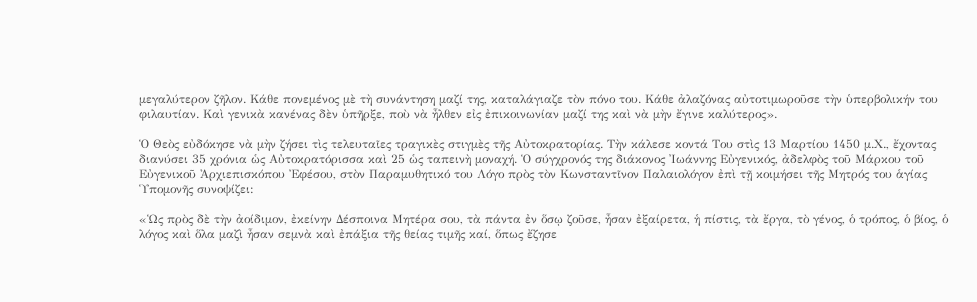μεγαλύτερον ζῆλον. Κάθε πονεμένος μὲ τὴ συνάντηση μαζί της, καταλάγιαζε τὸν πόνο του. Κάθε ἀλαζόνας αὐτοτιμωροῦσε τὴν ὑπερβολικήν του φιλαυτίαν. Καὶ γενικὰ κανένας δὲν ὑπῆρξε, ποὺ νὰ ἦλθεν εἰς ἐπικοινωνίαν μαζί της καὶ νὰ μὴν ἔγινε καλύτερος».

Ὁ Θεὸς εὐδόκησε νὰ μὴν ζήσει τὶς τελευταῖες τραγικὲς στιγμὲς τῆς Αὐτοκρατορίας. Τὴν κάλεσε κοντά Του στὶς 13 Μαρτίου 1450 μ.Χ., ἔχοντας διανύσει 35 χρόνια ὡς Αὐτοκρατόρισσα καὶ 25 ὡς ταπεινὴ μοναχή. Ὁ σύγχρονός της διάκονος Ἰωάννης Εὐγενικός, ἀδελφὸς τοῦ Μάρκου τοῦ Εὐγενικοῦ Ἀρχιεπισκόπου Ἐφέσου, στὸν Παραμυθητικό του Λόγο πρὸς τὸν Κωνσταντῖνον Παλαιολόγον ἐπὶ τῇ κοιμήσει τῆς Μητρός του ἁγίας Ὑπομονῆς συνοψίζει:

«Ὡς πρὸς δὲ τὴν ἀοίδιμον, ἐκείνην Δέσποινα Μητέρα σου, τὰ πάντα ἐν ὅσῳ ζοῦσε, ἦσαν ἐξαίρετα, ἡ πίστις, τὰ ἔργα, τὸ γένος, ὁ τρόπος, ὁ βίος, ὁ λόγος καὶ ὅλα μαζὶ ἦσαν σεμνὰ καὶ ἐπάξια τῆς θείας τιμῆς καί, ὅπως ἔζησε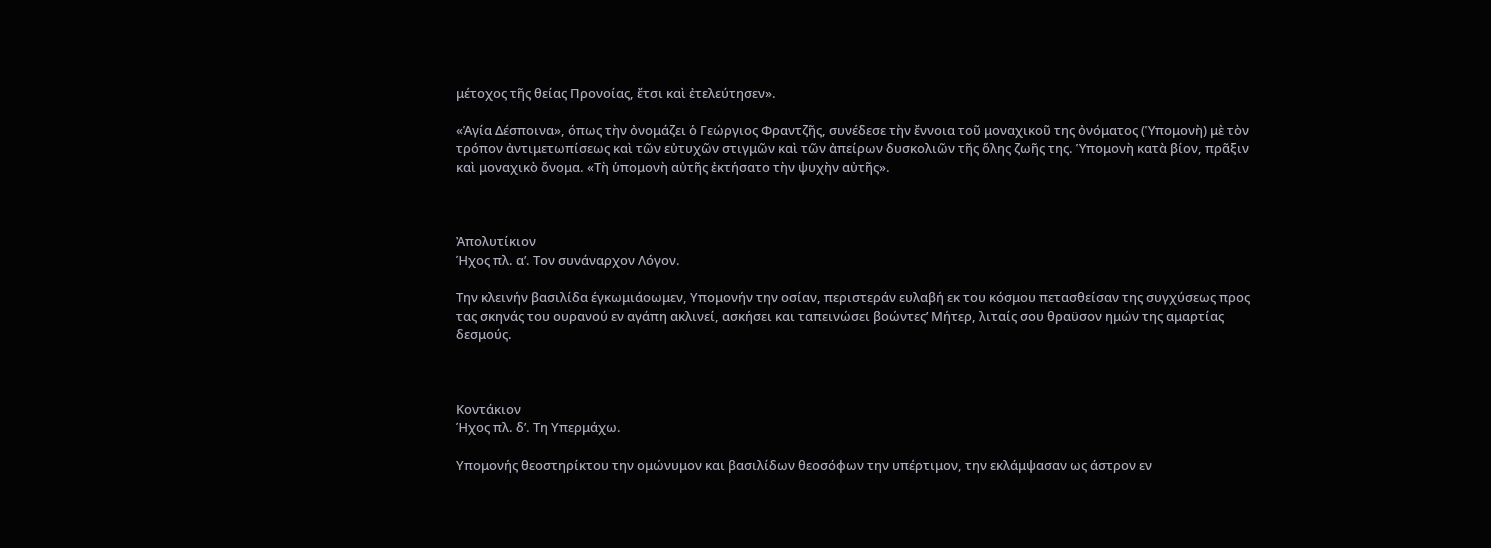μέτοχος τῆς θείας Προνοίας, ἔτσι καὶ ἐτελεύτησεν».

«Ἁγία Δέσποινα», όπως τὴν ὀνομάζει ὁ Γεώργιος Φραντζῆς, συνέδεσε τὴν ἔννοια τοῦ μοναχικοῦ της ὀνόματος (Ὑπομονὴ) μὲ τὸν τρόπον ἀντιμετωπίσεως καὶ τῶν εὐτυχῶν στιγμῶν καὶ τῶν ἀπείρων δυσκολιῶν τῆς ὅλης ζωῆς της. Ὑπομονὴ κατὰ βίον, πρᾶξιν καὶ μοναχικὸ ὄνομα. «Τὴ ὑπομονὴ αὐτῆς ἐκτήσατο τὴν ψυχὴν αὐτῆς».



Ἀπολυτίκιον
Ήχος πλ. α’. Τον συνάναρχον Λόγον.

Την κλεινήν βασιλίδα έγκωμιάοωμεν, Υπομονήν την οσίαν, περιστεράν ευλαβή εκ του κόσμου πετασθείσαν της συγχύσεως προς τας σκηνάς του ουρανού εν αγάπη ακλινεί, ασκήσει και ταπεινώσει βοώντες’ Μήτερ, λιταίς σου θραϋσον ημών της αμαρτίας δεσμούς.



Κοντάκιον
Ήχος πλ. δ’. Τη Υπερμάχω.

Υπομονής θεοστηρίκτου την ομώνυμον και βασιλίδων θεοσόφων την υπέρτιμον, την εκλάμψασαν ως άστρον εν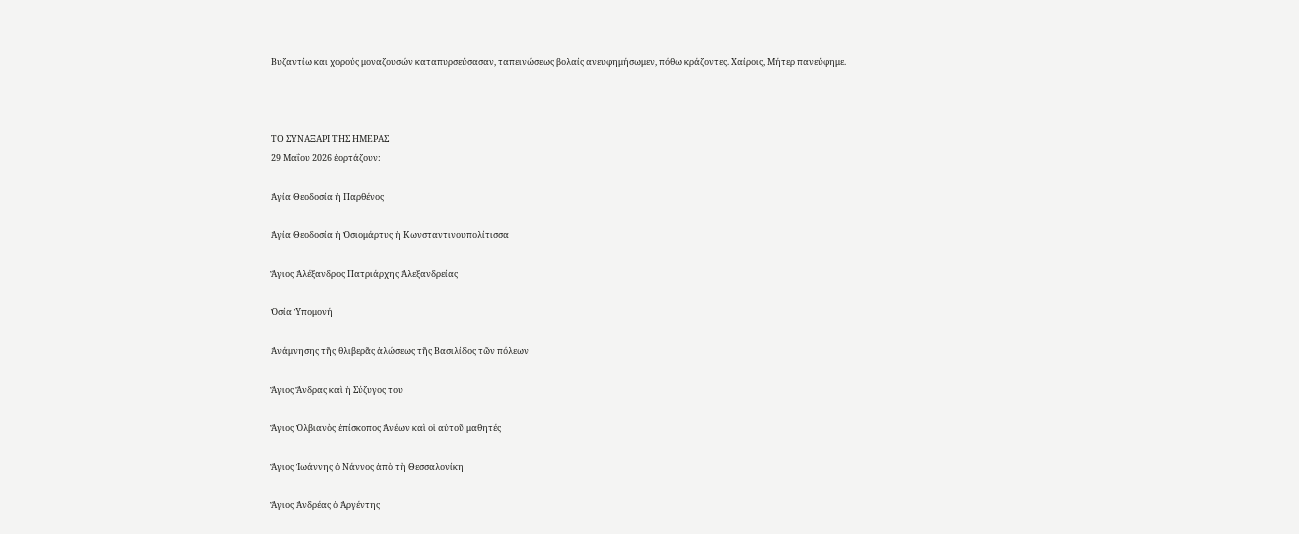Βυζαντίω και χορούς μοναζουσών καταπυρσεύσασαν, ταπεινώσεως βολαίς ανευφημήσωμεν, πόθω κράζοντες. Χαίροις, Μήτερ πανεύφημε.



ΤΟ ΣΥΝΑΞΑΡΙ ΤΗΣ ΗΜΕΡΑΣ
29 Μαΐου 2026 ἑορτάζουν:

Ἁγία Θεοδοσία ἡ Παρθένος

Ἁγία Θεοδοσία ἡ Ὁσιομάρτυς ἡ Κωνσταντινουπολίτισσα

Ἅγιος Ἀλέξανδρος Πατριάρχης Ἀλεξανδρείας

Ὁσία Ὑπομονή

Ἀνάμνησης τῆς θλιβερᾶς ἁλώσεως τῆς Βασιλίδος τῶν πόλεων

Ἅγιος Ἄνδρας καὶ ἡ Σύζυγος του

Ἅγιος Ὀλβιανὸς ἐπίσκοπος Ἀνέων καὶ οἱ αὐτοῦ μαθητές

Ἅγιος Ἰωάννης ὁ Νάννος ἀπὸ τὴ Θεσσαλονίκη

Ἅγιος Ἀνδρέας ὁ Ἀργέντης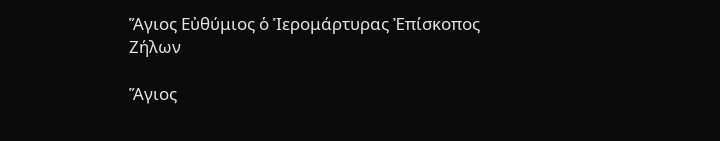Ἅγιος Εὐθύμιος ὁ Ἱερομάρτυρας Ἐπίσκοπος Ζήλων

Ἅγιος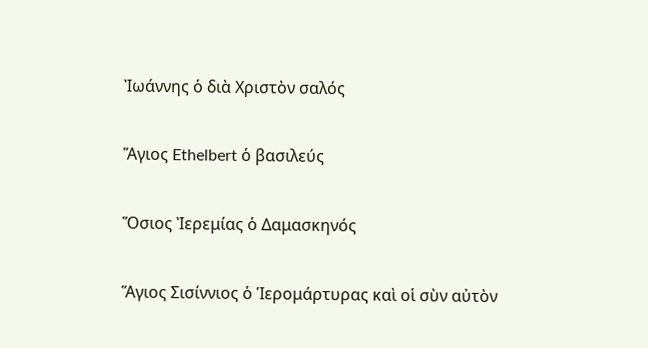Ἰωάννης ὁ διὰ Χριστὸν σαλός

Ἅγιος Ethelbert ὁ βασιλεύς

Ὅσιος Ἰερεμίας ὁ Δαμασκηνός

Ἅγιος Σισίννιος ὁ Ἱερομάρτυρας καὶ οἱ σὺν αὐτὸν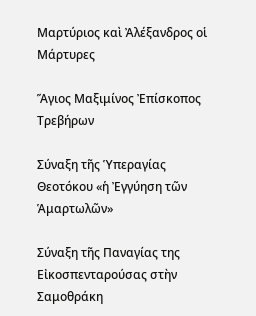Μαρτύριος καὶ Ἀλέξανδρος οἱ Μάρτυρες

Ἅγιος Μαξιμίνος Ἐπίσκοπος Τρεβήρων

Σύναξη τῆς Ὑπεραγίας Θεοτόκου «ἡ Ἐγγύηση τῶν Ἁμαρτωλῶν»

Σύναξη τῆς Παναγίας της Εἰκοσπενταρούσας στὴν Σαμοθράκη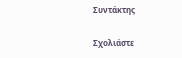Συντάκτης

Σχολιάστε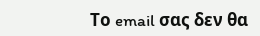Το email σας δεν θα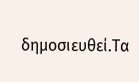δημοσιευθεί.Τα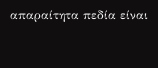απαραίτητα πεδία είναι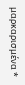μαρκαρισμένα *